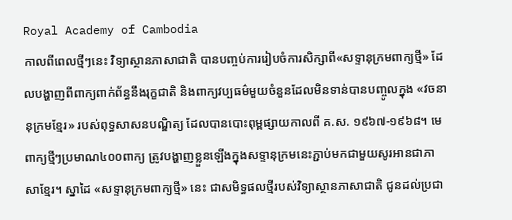Royal Academy of Cambodia
កាលពីពេលថ្មីៗនេះ វិទ្យាស្ថានភាសាជាតិ បានបញ្ចប់ការរៀបចំការសិក្សាពី«សទ្ទានុក្រមពាក្យថ្មី» ដែលបង្ហាញពីពាក្យពាក់ព័ន្ធនឹងរុក្ខជាតិ និងពាក្យវប្បធម៌មួយចំនួនដែលមិនទាន់បានបញ្ចូលក្នុង «វចនានុក្រមខ្មែរ» របស់ពុទ្ធសាសនបណ្ឌិត្យ ដែលបានបោះពុម្ពផ្សាយកាលពី គ.ស. ១៩៦៧-១៩៦៨។ មេពាក្យថ្មីៗប្រមាណ៤០០ពាក្យ ត្រូវបង្ហាញខ្លួនឡើងក្នុងសទ្ទានុក្រមនេះភ្ជាប់មកជាមួយសូរអានជាភាសាខ្មែរ។ ស្នាដៃ «សទ្ទានុក្រមពាក្យថ្មី» នេះ ជាសមិទ្ធផលថ្មីរបស់វិទ្យាស្ថានភាសាជាតិ ជូនដល់ប្រជា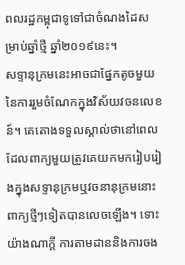ពលរដ្ឋកម្ពុជាទូទៅជាចំណងដៃសម្រាប់ឆ្នាំថ្មី ឆ្នាំ២០១៩នេះ។
សទ្ទានុក្រមនេះអាចជាផ្នែកតូចមួយនៃការរួមចំណែកក្នុងវិស័យវចនលេខន៍។ គេតោងទទួលស្គាល់ថានៅពេលដែលពាក្យមួយត្រូវគេយកមករៀបរៀងក្នុងសទ្ទានុក្រមឬវចនានុក្រមនោះ ពាក្យថ្មីៗទៀតបានលេចឡើង។ ទោះយ៉ាងណាក្ដី ការតាមដាននិងការចង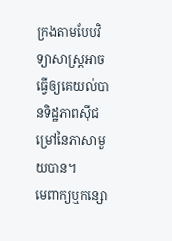ក្រងតាមបែបវិទ្យាសាស្ត្រអាចធ្វើឲ្យគេយល់បានទិដ្ឋភាពស៊ីជម្រៅនៃភាសាមួយបាន។
មេពាក្យឬកន្សោ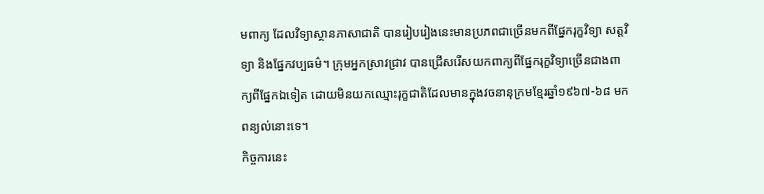មពាក្យ ដែលវិទ្យាស្ថានភាសាជាតិ បានរៀបរៀងនេះមានប្រភពជាច្រើនមកពីផ្នែករុក្ខវិទ្យា សត្តវិទ្យា និងផ្នែកវប្បធម៌។ ក្រុមអ្នកស្រាវជ្រាវ បានជ្រើសរើសយកពាក្យពីផ្នែករុក្ខវិទ្យាច្រើនជាងពាក្យពីផ្នែកឯទៀត ដោយមិនយកឈ្មោះរុក្ខជាតិដែលមានក្នុងវចនានុក្រមខ្មែរឆ្នាំ១៩៦៧-៦៨ មកពន្យល់នោះទេ។
កិច្ចការនេះ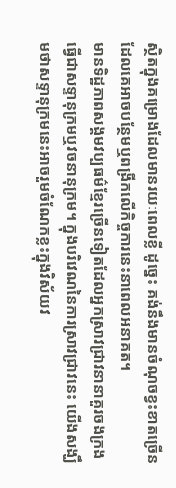ស្ថិតក្នុងគម្រោងដែលមានរយៈពេលខ្លី ដូច្នេះ គង់នឹងមានចំណុចខ្វះខាតច្រើនដែលគេអាចបន្ថែមឬពង្រីកលើកិច្ចការនេះនាពេលអនាគត។
មានទិដ្ឋភាពសង្គមវប្បធម៌ខ្មែរច្រើនទៀតដែលអ្នកស្រាវជ្រាវនានាគួរចងក្រងធ្វើជាសទ្ទានុក្រមឬវចនានុក្រម។ ក្នុងបរិវេណនៃការស្រាវជ្រាវនេះ យើងសង្ឃឹមថាសទ្ទានុក្រមនេះអាចរួមចំណែកខ្លះក្នុងវិស័យវ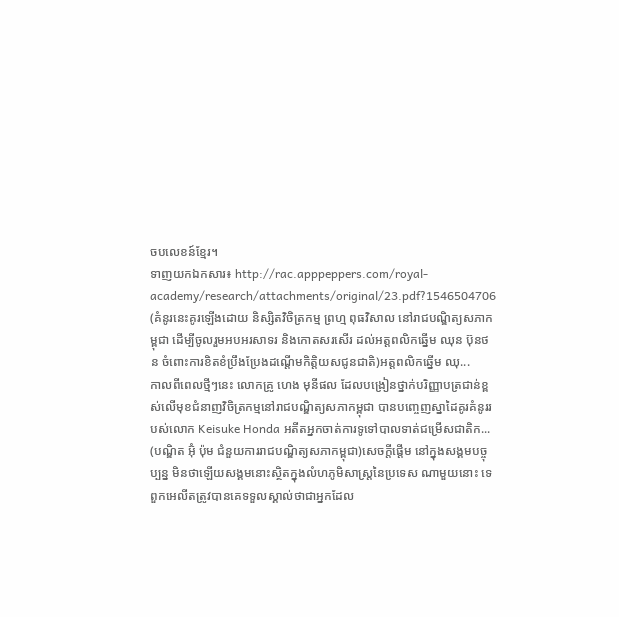ចបលេខន៍ខ្មែរ។
ទាញយកឯកសារ៖ http://rac.apppeppers.com/royal-academy/research/attachments/original/23.pdf?1546504706
(គំនូរនេះគូរឡើងដោយ និស្សិតវិចិត្រកម្ម ព្រហ្ម ពុធវិសាល នៅរាជបណ្ឌិត្យសភាកម្ពុជា ដើម្បីចូលរួមអបអរសាទរ និងកោតសរសើរ ដល់អត្តពលិកឆ្នើម ឈុន ប៊ុនថន ចំពោះការខិតខំប្រឹងប្រែងដណ្តើមកិត្តិយសជូនជាតិ)អត្តពលិកឆ្នើម ឈុ...
កាលពីពេលថ្មីៗនេះ លោកគ្រូ ហេង មុនីផល ដែលបង្រៀនថ្នាក់បរិញ្ញាបត្រជាន់ខ្ពស់លើមុខជំនាញវិចិត្រកម្មនៅរាជបណ្ឌិត្យសភាកម្ពុជា បានបញ្ចេញស្នាដៃគូរគំនូររបស់លោក Keisuke Honda អតីតអ្នកចាត់ការទូទៅបាលទាត់ជម្រើសជាតិក...
(បណ្ឌិត អ៊ុំ ប៉ុម ជំនួយការរាជបណ្ឌិត្យសភាកម្ពុជា)សេចក្តីផ្តើម នៅក្នុងសង្គមបច្ចុប្បន្ន មិនថាឡើយសង្គមនោះស្ថិតក្នុងលំហភូមិសាស្រ្តនៃប្រទេស ណាមួយនោះ ទេ ពួកអេលីតត្រូវបានគេទទួលស្គាល់ថាជាអ្នកដែល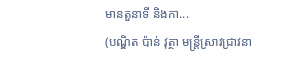មានតួនាទី និងកា...
(បណ្ឌិត ប៉ាន់ វុត្ថា មន្រ្តីស្រាវជ្រាវនា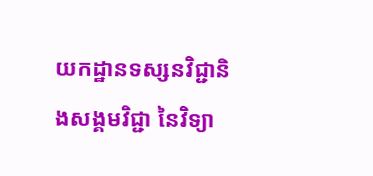យកដ្ឋានទស្សនវិជ្ជានិងសង្គមវិជ្ជា នៃវិទ្យា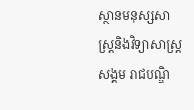ស្ថានមនុស្សសាស្រ្តនិងវិទ្យាសាស្រ្តសង្គម រាជបណ្ឌិ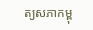ត្យសភាកម្ពុ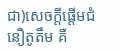ជា)សេចក្តីផ្តើមជំនឿតូតឹម គឺ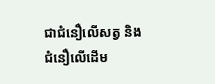ជាជំនឿលើសត្វ និងជំនឿលើដើម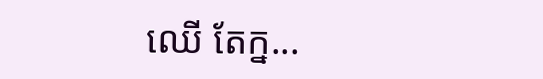ឈើ តែក្ន...